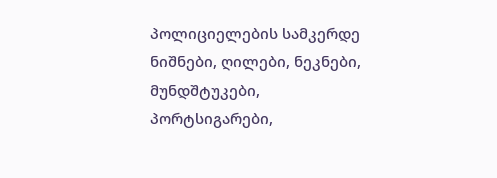პოლიციელების სამკერდე ნიშნები, ღილები, ნეკნები, მუნდშტუკები, პორტსიგარები,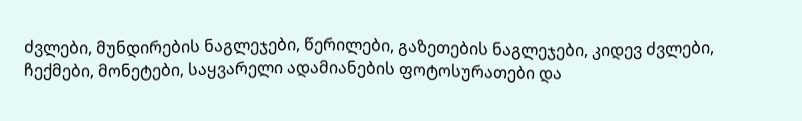ძვლები, მუნდირების ნაგლეჯები, წერილები, გაზეთების ნაგლეჯები, კიდევ ძვლები, ჩექმები, მონეტები, საყვარელი ადამიანების ფოტოსურათები და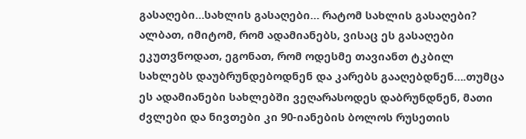გასაღები…სახლის გასაღები… რატომ სახლის გასაღები? ალბათ, იმიტომ, რომ ადამიანებს, ვისაც ეს გასაღები ეკუთვნოდათ, ეგონათ, რომ ოდესმე თავიანთ ტკბილ სახლებს დაუბრუნდებოდნენ და კარებს გააღებდნენ….თუმცა ეს ადამიანები სახლებში ვეღარასოდეს დაბრუნდნენ, მათი ძვლები და ნივთები კი 90-იანების ბოლოს რუსეთის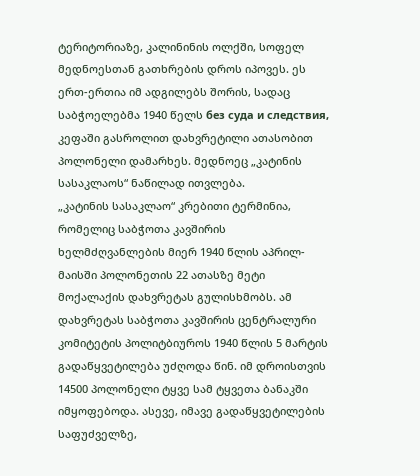ტერიტორიაზე, კალინინის ოლქში, სოფელ მედნოესთან გათხრების დროს იპოვეს. ეს ერთ-ერთია იმ ადგილებს შორის, სადაც საბჭოელებმა 1940 წელს без суда и следствия, კეფაში გასროლით დახვრეტილი ათასობით პოლონელი დამარხეს. მედნოეც „კატინის სასაკლაოს“ ნაწილად ითვლება.
„კატინის სასაკლაო“ კრებითი ტერმინია, რომელიც საბჭოთა კავშირის ხელმძღვანლების მიერ 1940 წლის აპრილ-მაისში პოლონეთის 22 ათასზე მეტი მოქალაქის დახვრეტას გულისხმობს. ამ დახვრეტას საბჭოთა კავშირის ცენტრალური კომიტეტის პოლიტბიუროს 1940 წლის 5 მარტის გადაწყვეტილება უძღოდა წინ. იმ დროისთვის 14500 პოლონელი ტყვე სამ ტყვეთა ბანაკში იმყოფებოდა. ასევე, იმავე გადაწყვეტილების საფუძველზე,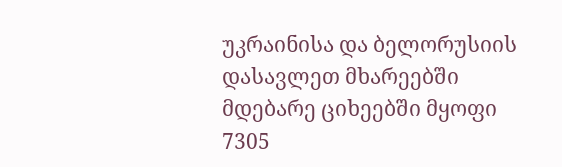უკრაინისა და ბელორუსიის დასავლეთ მხარეებში მდებარე ციხეებში მყოფი 7305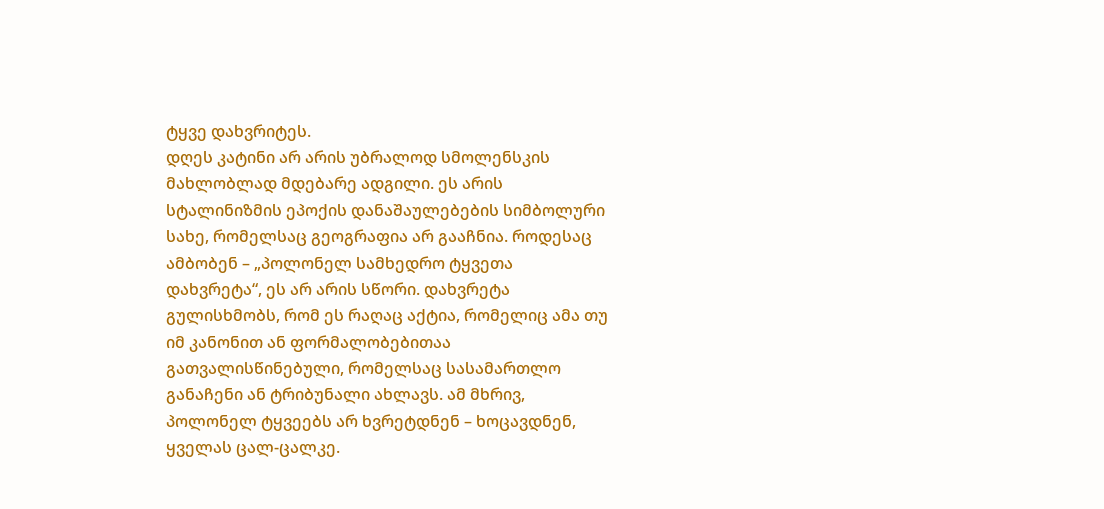ტყვე დახვრიტეს.
დღეს კატინი არ არის უბრალოდ სმოლენსკის მახლობლად მდებარე ადგილი. ეს არის სტალინიზმის ეპოქის დანაშაულებების სიმბოლური სახე, რომელსაც გეოგრაფია არ გააჩნია. როდესაც ამბობენ – „პოლონელ სამხედრო ტყვეთა დახვრეტა“, ეს არ არის სწორი. დახვრეტა გულისხმობს, რომ ეს რაღაც აქტია, რომელიც ამა თუ იმ კანონით ან ფორმალობებითაა გათვალისწინებული, რომელსაც სასამართლო განაჩენი ან ტრიბუნალი ახლავს. ამ მხრივ, პოლონელ ტყვეებს არ ხვრეტდნენ – ხოცავდნენ, ყველას ცალ-ცალკე.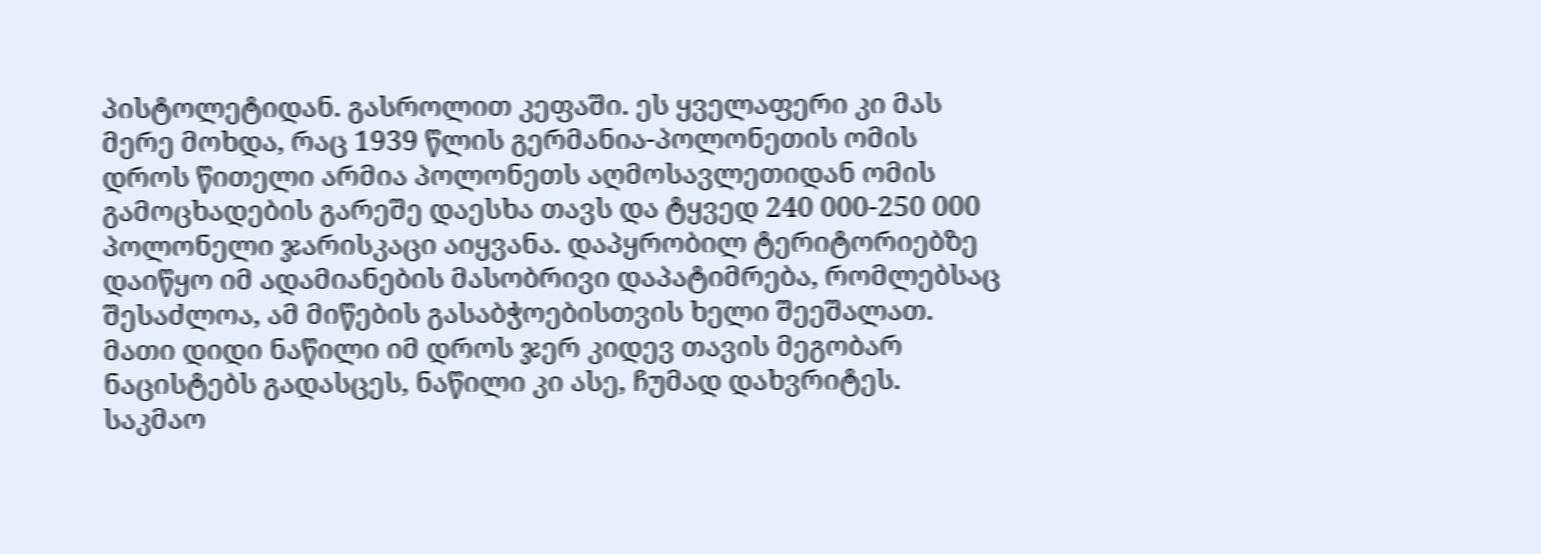პისტოლეტიდან. გასროლით კეფაში. ეს ყველაფერი კი მას მერე მოხდა, რაც 1939 წლის გერმანია-პოლონეთის ომის დროს წითელი არმია პოლონეთს აღმოსავლეთიდან ომის გამოცხადების გარეშე დაესხა თავს და ტყვედ 240 000-250 000 პოლონელი ჯარისკაცი აიყვანა. დაპყრობილ ტერიტორიებზე დაიწყო იმ ადამიანების მასობრივი დაპატიმრება, რომლებსაც შესაძლოა, ამ მიწების გასაბჭოებისთვის ხელი შეეშალათ. მათი დიდი ნაწილი იმ დროს ჯერ კიდევ თავის მეგობარ ნაცისტებს გადასცეს, ნაწილი კი ასე, ჩუმად დახვრიტეს. საკმაო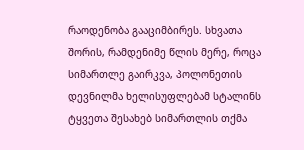რაოდენობა გააციმბირეს. სხვათა შორის, რამდენიმე წლის მერე, როცა სიმართლე გაირკვა, პოლონეთის დევნილმა ხელისუფლებამ სტალინს ტყვეთა შესახებ სიმართლის თქმა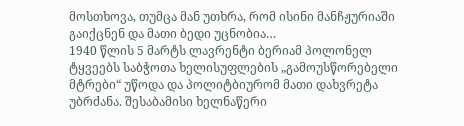მოსთხოვა, თუმცა მან უთხრა, რომ ისინი მანჩჟურიაში გაიქცნენ და მათი ბედი უცნობია…
1940 წლის 5 მარტს ლავრენტი ბერიამ პოლონელ ტყვეებს საბჭოთა ხელისუფლების „გამოუსწორებელი მტრები“ უწოდა და პოლიტბიურომ მათი დახვრეტა უბრძანა. შესაბამისი ხელნაწერი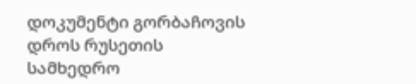დოკუმენტი გორბაჩოვის დროს რუსეთის სამხედრო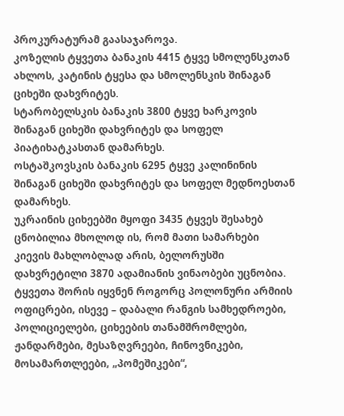პროკურატურამ გაასაჯაროვა.
კოზელის ტყვეთა ბანაკის 4415 ტყვე სმოლენსკთან ახლოს, კატინის ტყესა და სმოლენსკის შინაგან ციხეში დახვრიტეს.
სტარობელსკის ბანაკის 3800 ტყვე ხარკოვის შინაგან ციხეში დახვრიტეს და სოფელ პიატიხატკასთან დამარხეს.
ოსტაშკოვსკის ბანაკის 6295 ტყვე კალინინის შინაგან ციხეში დახვრიტეს და სოფელ მედნოესთან დამარხეს.
უკრაინის ციხეებში მყოფი 3435 ტყვეს შესახებ ცნობილია მხოლოდ ის, რომ მათი სამარხები კიევის მახლობლად არის, ბელორუსში დახვრეტილი 3870 ადამიანის ვინაობები უცნობია.
ტყვეთა შორის იყვნენ როგორც პოლონური არმიის ოფიცრები, ისევე – დაბალი რანგის სამხედროები, პოლიციელები, ციხეების თანამშრომლები, ჟანდარმები, მესაზღვრეები, ჩინოვნიკები, მოსამართლეები, „პომეშიკები“,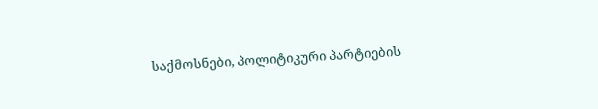საქმოსნები, პოლიტიკური პარტიების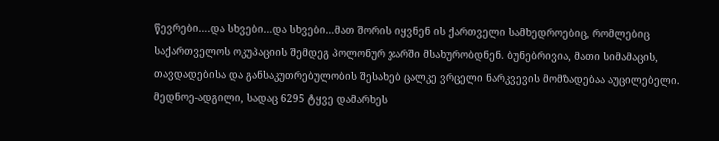წევრები….და სხვები…და სხვები…მათ შორის იყვნენ ის ქართველი სამხედროებიც, რომლებიც საქართველოს ოკუპაციის შემდეგ პოლონურ ჯარში მსახურობდნენ. ბუნებრივია, მათი სიმამაცის, თავდადებისა და განსაკუთრებულობის შესახებ ცალკე ვრცელი ნარკვევის მომზადებაა აუცილებელი.
მედნოე-ადგილი, სადაც 6295 ტყვე დამარხეს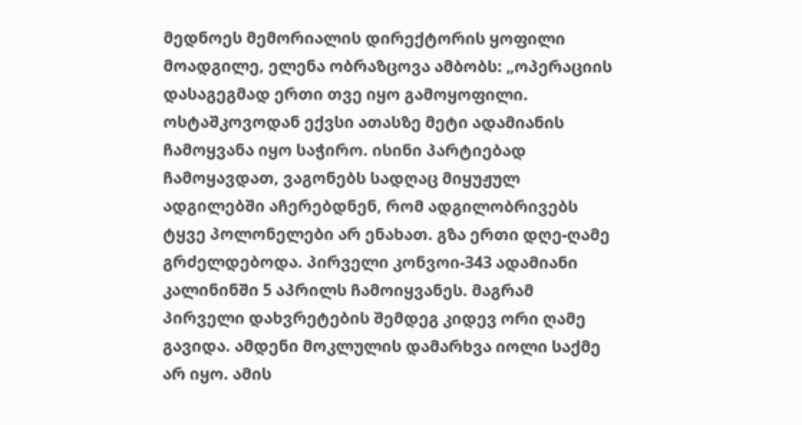მედნოეს მემორიალის დირექტორის ყოფილი მოადგილე, ელენა ობრაზცოვა ამბობს: „ოპერაციის დასაგეგმად ერთი თვე იყო გამოყოფილი. ოსტაშკოვოდან ექვსი ათასზე მეტი ადამიანის ჩამოყვანა იყო საჭირო. ისინი პარტიებად ჩამოყავდათ, ვაგონებს სადღაც მიყუჟულ ადგილებში აჩერებდნენ, რომ ადგილობრივებს ტყვე პოლონელები არ ენახათ. გზა ერთი დღე-ღამე გრძელდებოდა. პირველი კონვოი-343 ადამიანი კალინინში 5 აპრილს ჩამოიყვანეს. მაგრამ პირველი დახვრეტების შემდეგ კიდევ ორი ღამე გავიდა. ამდენი მოკლულის დამარხვა იოლი საქმე არ იყო. ამის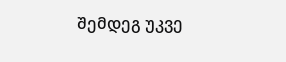შემდეგ უკვე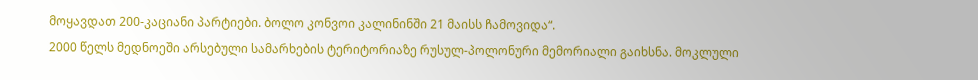მოყავდათ 200-კაციანი პარტიები. ბოლო კონვოი კალინინში 21 მაისს ჩამოვიდა“.
2000 წელს მედნოეში არსებული სამარხების ტერიტორიაზე რუსულ-პოლონური მემორიალი გაიხსნა. მოკლული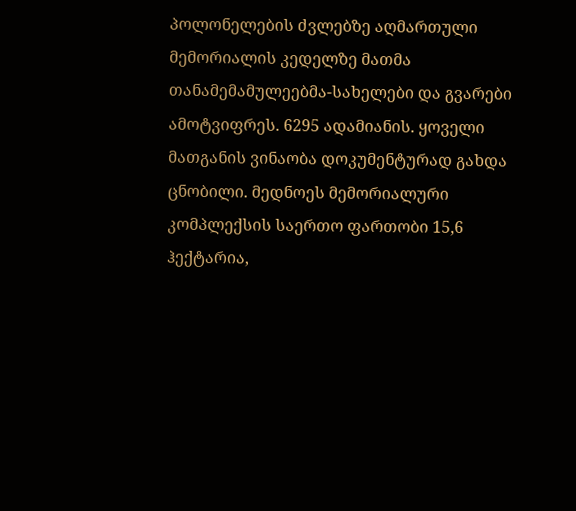პოლონელების ძვლებზე აღმართული მემორიალის კედელზე მათმა თანამემამულეებმა-სახელები და გვარები ამოტვიფრეს. 6295 ადამიანის. ყოველი მათგანის ვინაობა დოკუმენტურად გახდა ცნობილი. მედნოეს მემორიალური კომპლექსის საერთო ფართობი 15,6 ჰექტარია,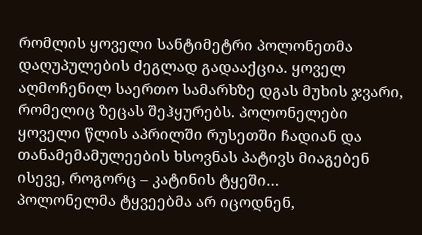რომლის ყოველი სანტიმეტრი პოლონეთმა დაღუპულების ძეგლად გადააქცია. ყოველ აღმოჩენილ საერთო სამარხზე დგას მუხის ჯვარი, რომელიც ზეცას შეჰყურებს. პოლონელები ყოველი წლის აპრილში რუსეთში ჩადიან და თანამემამულეების ხსოვნას პატივს მიაგებენ ისევე, როგორც – კატინის ტყეში…
პოლონელმა ტყვეებმა არ იცოდნენ,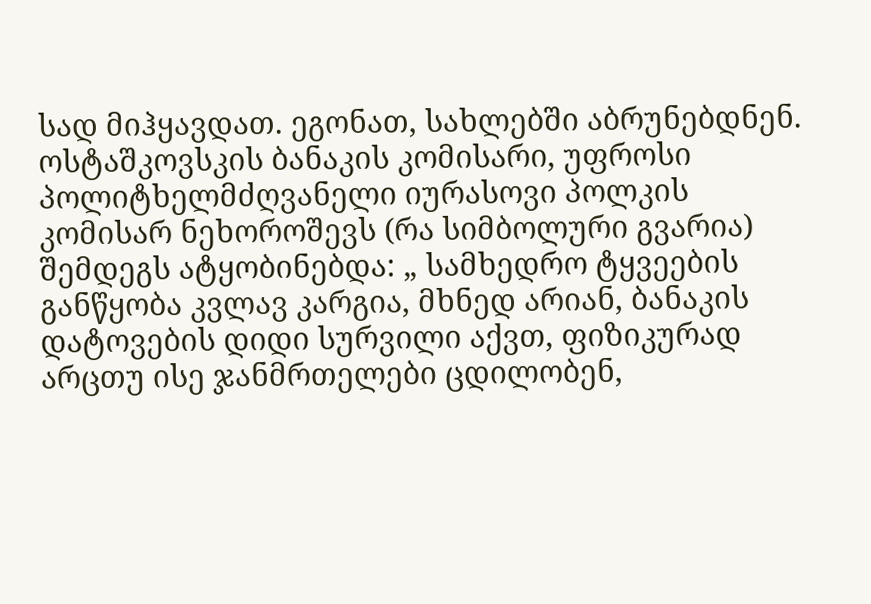სად მიჰყავდათ. ეგონათ, სახლებში აბრუნებდნენ. ოსტაშკოვსკის ბანაკის კომისარი, უფროსი პოლიტხელმძღვანელი იურასოვი პოლკის კომისარ ნეხოროშევს (რა სიმბოლური გვარია) შემდეგს ატყობინებდა: „ სამხედრო ტყვეების განწყობა კვლავ კარგია, მხნედ არიან, ბანაკის დატოვების დიდი სურვილი აქვთ, ფიზიკურად არცთუ ისე ჯანმრთელები ცდილობენ,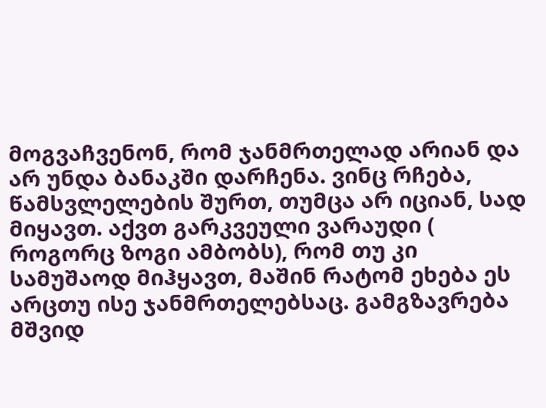მოგვაჩვენონ, რომ ჯანმრთელად არიან და არ უნდა ბანაკში დარჩენა. ვინც რჩება, წამსვლელების შურთ, თუმცა არ იციან, სად მიყავთ. აქვთ გარკვეული ვარაუდი ( როგორც ზოგი ამბობს), რომ თუ კი სამუშაოდ მიჰყავთ, მაშინ რატომ ეხება ეს არცთუ ისე ჯანმრთელებსაც. გამგზავრება მშვიდ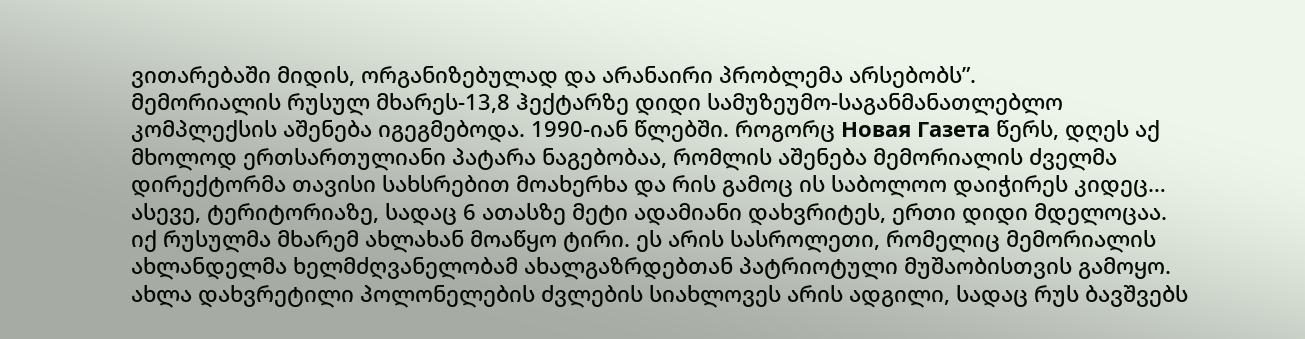ვითარებაში მიდის, ორგანიზებულად და არანაირი პრობლემა არსებობს”.
მემორიალის რუსულ მხარეს-13,8 ჰექტარზე დიდი სამუზეუმო-საგანმანათლებლო კომპლექსის აშენება იგეგმებოდა. 1990-იან წლებში. როგორც Новая Газета წერს, დღეს აქ მხოლოდ ერთსართულიანი პატარა ნაგებობაა, რომლის აშენება მემორიალის ძველმა დირექტორმა თავისი სახსრებით მოახერხა და რის გამოც ის საბოლოო დაიჭირეს კიდეც… ასევე, ტერიტორიაზე, სადაც 6 ათასზე მეტი ადამიანი დახვრიტეს, ერთი დიდი მდელოცაა. იქ რუსულმა მხარემ ახლახან მოაწყო ტირი. ეს არის სასროლეთი, რომელიც მემორიალის ახლანდელმა ხელმძღვანელობამ ახალგაზრდებთან პატრიოტული მუშაობისთვის გამოყო. ახლა დახვრეტილი პოლონელების ძვლების სიახლოვეს არის ადგილი, სადაც რუს ბავშვებს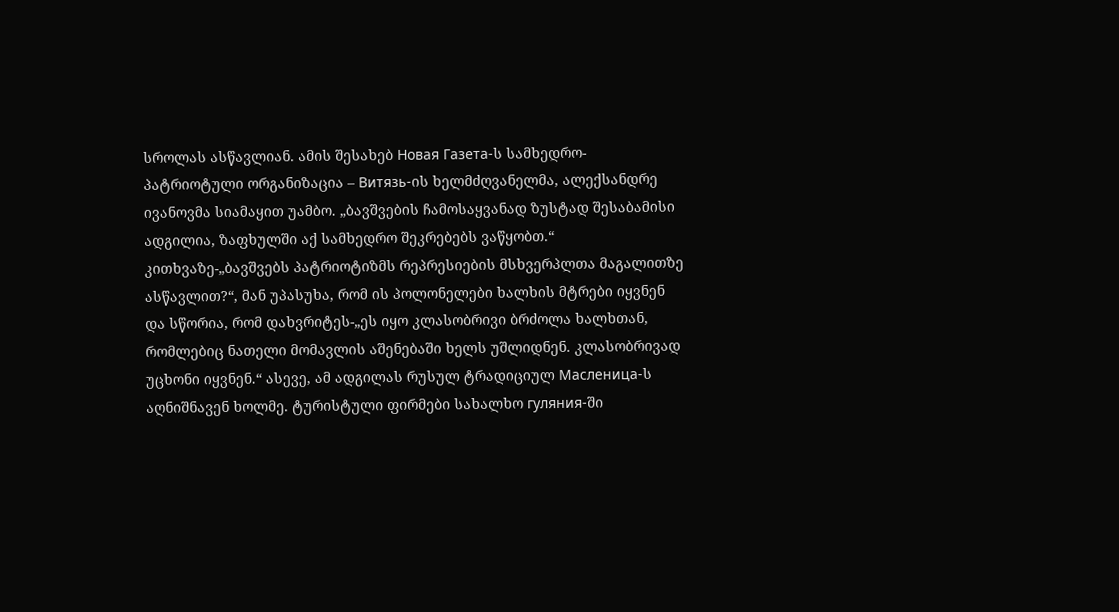სროლას ასწავლიან. ამის შესახებ Новая Газета-ს სამხედრო-პატრიოტული ორგანიზაცია – Витязь-ის ხელმძღვანელმა, ალექსანდრე ივანოვმა სიამაყით უამბო. „ბავშვების ჩამოსაყვანად ზუსტად შესაბამისი ადგილია, ზაფხულში აქ სამხედრო შეკრებებს ვაწყობთ.“ კითხვაზე-„ბავშვებს პატრიოტიზმს რეპრესიების მსხვერპლთა მაგალითზე ასწავლით?“, მან უპასუხა, რომ ის პოლონელები ხალხის მტრები იყვნენ და სწორია, რომ დახვრიტეს-„ეს იყო კლასობრივი ბრძოლა ხალხთან, რომლებიც ნათელი მომავლის აშენებაში ხელს უშლიდნენ. კლასობრივად უცხონი იყვნენ.“ ასევე, ამ ადგილას რუსულ ტრადიციულ Масленица-ს აღნიშნავენ ხოლმე. ტურისტული ფირმები სახალხო гуляния-ში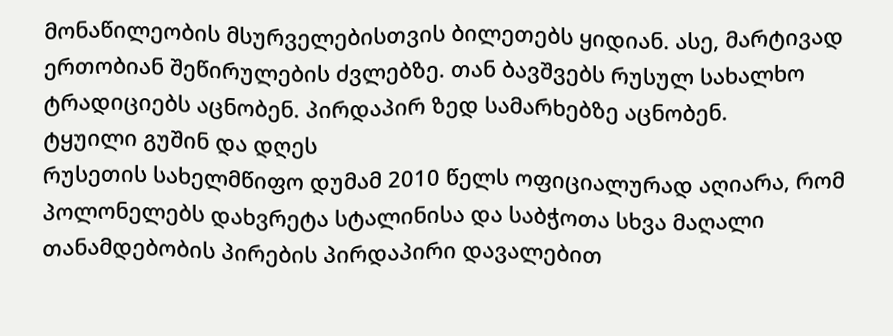მონაწილეობის მსურველებისთვის ბილეთებს ყიდიან. ასე, მარტივად ერთობიან შეწირულების ძვლებზე. თან ბავშვებს რუსულ სახალხო ტრადიციებს აცნობენ. პირდაპირ ზედ სამარხებზე აცნობენ.
ტყუილი გუშინ და დღეს
რუსეთის სახელმწიფო დუმამ 2010 წელს ოფიციალურად აღიარა, რომ პოლონელებს დახვრეტა სტალინისა და საბჭოთა სხვა მაღალი თანამდებობის პირების პირდაპირი დავალებით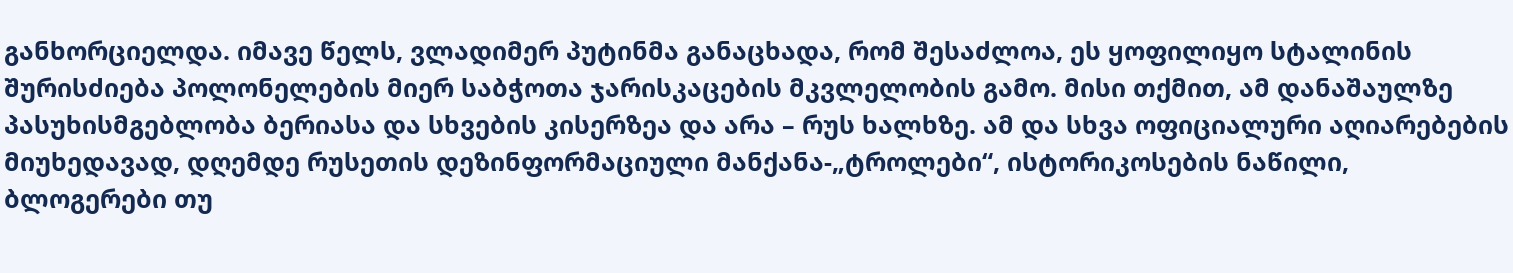განხორციელდა. იმავე წელს, ვლადიმერ პუტინმა განაცხადა, რომ შესაძლოა, ეს ყოფილიყო სტალინის შურისძიება პოლონელების მიერ საბჭოთა ჯარისკაცების მკვლელობის გამო. მისი თქმით, ამ დანაშაულზე პასუხისმგებლობა ბერიასა და სხვების კისერზეა და არა – რუს ხალხზე. ამ და სხვა ოფიციალური აღიარებების მიუხედავად, დღემდე რუსეთის დეზინფორმაციული მანქანა-„ტროლები“, ისტორიკოსების ნაწილი, ბლოგერები თუ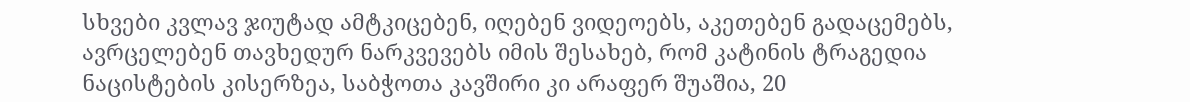სხვები კვლავ ჯიუტად ამტკიცებენ, იღებენ ვიდეოებს, აკეთებენ გადაცემებს, ავრცელებენ თავხედურ ნარკვევებს იმის შესახებ, რომ კატინის ტრაგედია ნაცისტების კისერზეა, საბჭოთა კავშირი კი არაფერ შუაშია, 20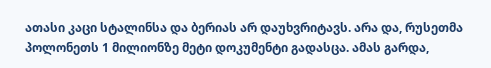ათასი კაცი სტალინსა და ბერიას არ დაუხვრიტავს. არა და, რუსეთმა პოლონეთს 1 მილიონზე მეტი დოკუმენტი გადასცა. ამას გარდა,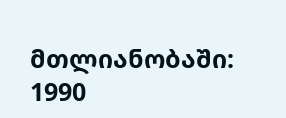მთლიანობაში:
1990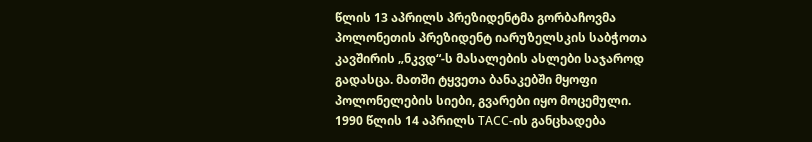წლის 13 აპრილს პრეზიდენტმა გორბაჩოვმა პოლონეთის პრეზიდენტ იარუზელსკის საბჭოთა კავშირის „ნკვდ“-ს მასალების ასლები საჯაროდ გადასცა. მათში ტყვეთა ბანაკებში მყოფი პოლონელების სიები, გვარები იყო მოცემული.
1990 წლის 14 აპრილს ТАСС-ის განცხადება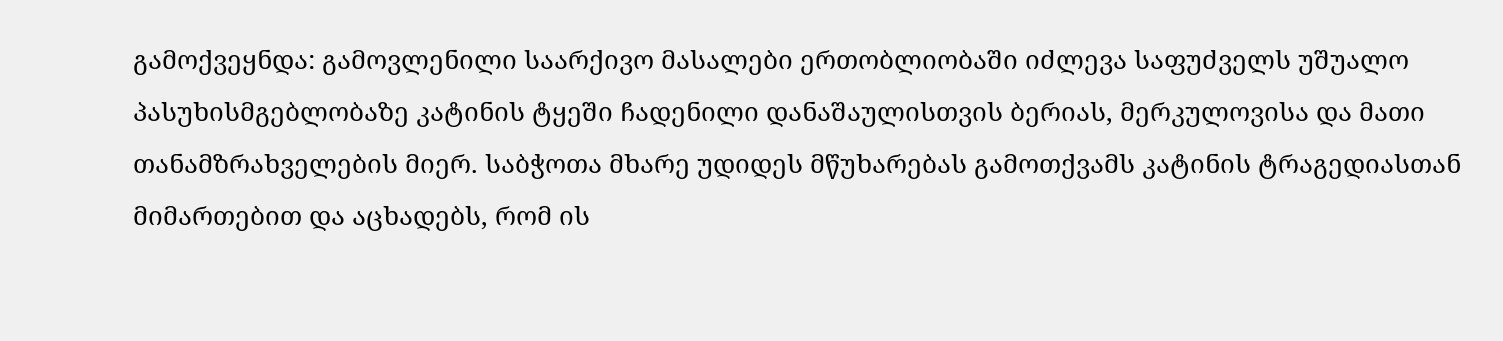გამოქვეყნდა: გამოვლენილი საარქივო მასალები ერთობლიობაში იძლევა საფუძველს უშუალო პასუხისმგებლობაზე კატინის ტყეში ჩადენილი დანაშაულისთვის ბერიას, მერკულოვისა და მათი თანამზრახველების მიერ. საბჭოთა მხარე უდიდეს მწუხარებას გამოთქვამს კატინის ტრაგედიასთან მიმართებით და აცხადებს, რომ ის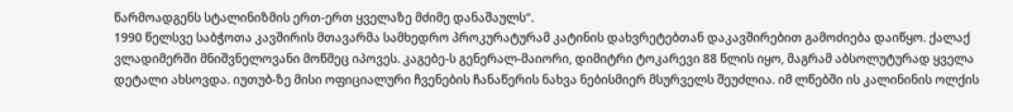წარმოადგენს სტალინიზმის ერთ-ერთ ყველაზე მძიმე დანაშაულს“.
1990 წელსვე საბჭოთა კავშირის მთავარმა სამხედრო პროკურატურამ კატინის დახვრეტებთან დაკავშირებით გამოძიება დაიწყო. ქალაქ ვლადიმერში მნიშვნელოვანი მოწმეც იპოვეს. კაგებე-ს გენერალ-მაიორი, დიმიტრი ტოკარევი 88 წლის იყო, მაგრამ აბსოლუტურად ყველა დეტალი ახსოვდა. იუთუბ-ზე მისი ოფიციალური ჩვენების ჩანაწერის ნახვა ნებისმიერ მსურველს შეუძლია. იმ ლწებში ის კალინინის ოლქის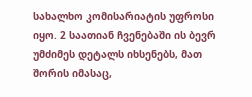სახალხო კომისარიატის უფროსი იყო. 2 საათიან ჩვენებაში ის ბევრ უმძიმეს დეტალს იხსენებს, მათ შორის იმასაც,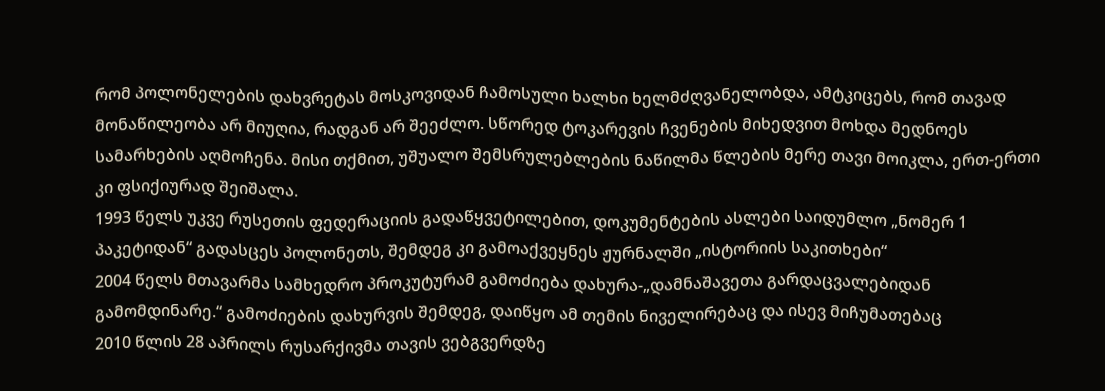რომ პოლონელების დახვრეტას მოსკოვიდან ჩამოსული ხალხი ხელმძღვანელობდა, ამტკიცებს, რომ თავად მონაწილეობა არ მიუღია, რადგან არ შეეძლო. სწორედ ტოკარევის ჩვენების მიხედვით მოხდა მედნოეს სამარხების აღმოჩენა. მისი თქმით, უშუალო შემსრულებლების ნაწილმა წლების მერე თავი მოიკლა, ერთ-ერთი კი ფსიქიურად შეიშალა.
1993 წელს უკვე რუსეთის ფედერაციის გადაწყვეტილებით, დოკუმენტების ასლები საიდუმლო „ნომერ 1 პაკეტიდან“ გადასცეს პოლონეთს, შემდეგ კი გამოაქვეყნეს ჟურნალში „ისტორიის საკითხები“
2004 წელს მთავარმა სამხედრო პროკუტურამ გამოძიება დახურა-„დამნაშავეთა გარდაცვალებიდან გამომდინარე.“ გამოძიების დახურვის შემდეგ, დაიწყო ამ თემის ნიველირებაც და ისევ მიჩუმათებაც
2010 წლის 28 აპრილს რუსარქივმა თავის ვებგვერდზე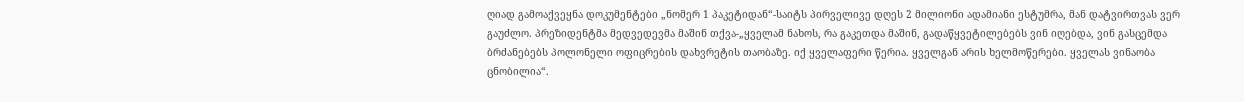ღიად გამოაქვეყნა დოკუმენტები „ნომერ 1 პაკეტიდან“-საიტს პირველივე დღეს 2 მილიონი ადამიანი ესტუმრა, მან დატვირთვას ვერ გაუძლო. პრეზიდენტმა მედვედევმა მაშინ თქვა-„ყველამ ნახოს, რა გაკეთდა მაშინ, გადაწყვეტილებებს ვინ იღებდა, ვინ გასცემდა ბრძანებებს პოლონელი ოფიცრების დახვრეტის თაობაზე. იქ ყველაფერი წერია. ყველგან არის ხელმოწერები. ყველას ვინაობა ცნობილია“.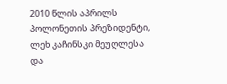2010 წლის აპრილს პოლონეთის პრეზიდენტი, ლეხ კაჩინსკი მეუღლესა და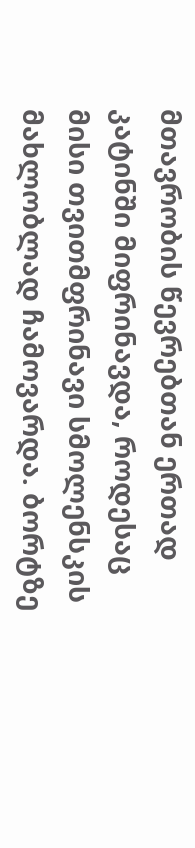მთავრობის წევრებთან ერთად კატინში მიფრინავდა, როდესაც მისი თვითმფრინავი სმოლენსკის მახლობლად ჩამოვარდა. ბორტზე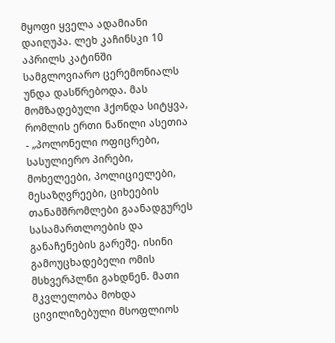მყოფი ყველა ადამიანი დაიღუპა. ლეხ კაჩინსკი 10 აპრილს კატინში სამგლოვიარო ცერემონიალს უნდა დასწრებოდა. მას მომზადებული ჰქონდა სიტყვა, რომლის ერთი ნაწილი ასეთია - „პოლონელი ოფიცრები, სასულიერო პირები, მოხელეები, პოლიციელები, მესაზღვრეები, ციხეების თანამშრომლები გაანადგურეს სასამართლოების და განაჩენების გარეშე. ისინი გამოუცხადებელი ომის მსხვერპლნი გახდნენ. მათი მკვლელობა მოხდა ცივილიზებული მსოფლიოს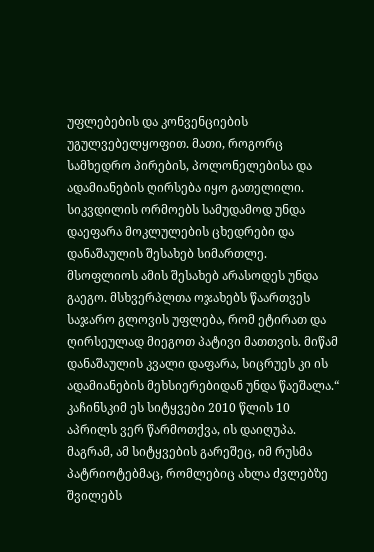უფლებების და კონვენციების უგულვებელყოფით. მათი, როგორც სამხედრო პირების, პოლონელებისა და ადამიანების ღირსება იყო გათელილი. სიკვდილის ორმოებს სამუდამოდ უნდა დაეფარა მოკლულების ცხედრები და დანაშაულის შესახებ სიმართლე. მსოფლიოს ამის შესახებ არასოდეს უნდა გაეგო. მსხვერპლთა ოჯახებს წაართვეს საჯარო გლოვის უფლება, რომ ეტირათ და ღირსეულად მიეგოთ პატივი მათთვის. მიწამ დანაშაულის კვალი დაფარა, სიცრუეს კი ის ადამიანების მეხსიერებიდან უნდა წაეშალა.“
კაჩინსკიმ ეს სიტყვები 2010 წლის 10 აპრილს ვერ წარმოთქვა, ის დაიღუპა. მაგრამ, ამ სიტყვების გარეშეც, იმ რუსმა პატრიოტებმაც, რომლებიც ახლა ძვლებზე შვილებს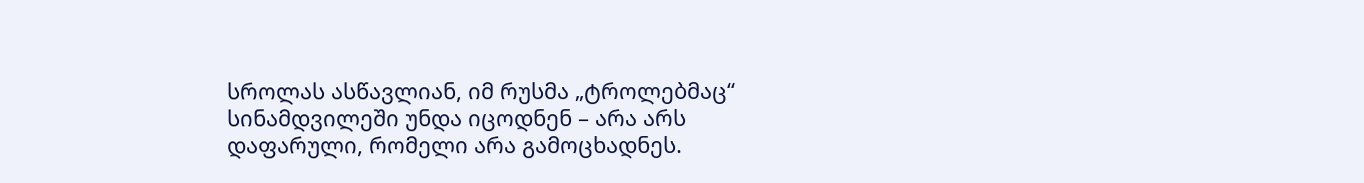სროლას ასწავლიან, იმ რუსმა „ტროლებმაც“ სინამდვილეში უნდა იცოდნენ – არა არს დაფარული, რომელი არა გამოცხადნეს.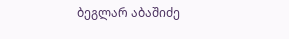ბეგლარ აბაშიძე